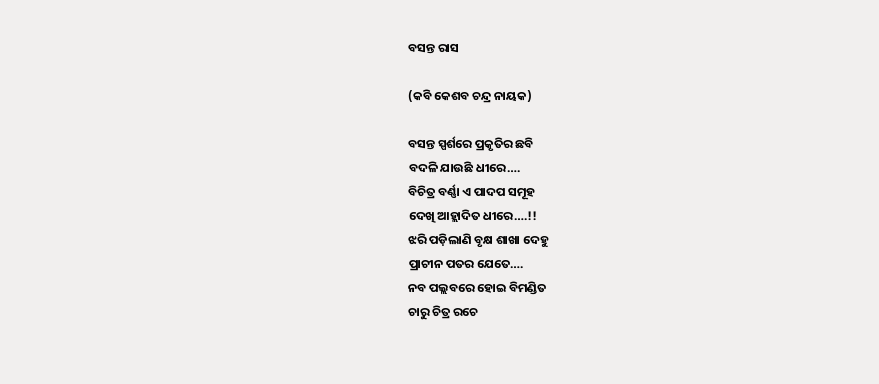ବସନ୍ତ ରାସ

(କବି କେଶବ ଚନ୍ଦ୍ର ନାୟକ)

ବସନ୍ତ ସ୍ପର୍ଶରେ ପ୍ରକୃତିର ଛବି
ବଦଳି ଯାଉଛି ଧୀରେ….
ବିଚିତ୍ର ବର୍ଣ୍ଣା ଏ ପାଦପ ସମୂହ
ଦେଖି ଆହ୍ଲାଦିତ ଧୀରେ….!!
ଝରି ପଡ଼ିଲାଣି ବୃକ୍ଷ ଶାଖା ଦେହୁ
ପ୍ରାଚୀନ ପତର ଯେତେ….
ନବ ପଲ୍ଲବରେ ହୋଇ ବିମଣ୍ଡିତ
ଚାରୁ ଚିତ୍ର ରଚେ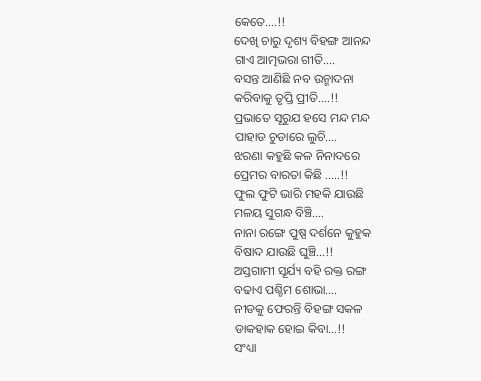କେତେ….!!
ଦେଖି ଚାରୁ ଦୃଶ୍ୟ ବିହଙ୍ଗ ଆନନ୍ଦ
ଗାଏ ଆତ୍ମଭରା ଗୀତି….
ବସନ୍ତ ଆଣିଛି ନବ ଉନ୍ମାଦନା
କରିବାକୁ ତୃପ୍ତି ପ୍ରୀତି….!!
ପ୍ରଭାତେ ସୂରୁଯ ହସେ ମନ୍ଦ ମନ୍ଦ
ପାହାଡ ଚୁଡାରେ ଲୁଚି….
ଝରଣା କହୁଛି କଳ ନିନାଦରେ
ପ୍ରେମର ବାରତା କିଛି …..!!
ଫୁଲ ଫୁଟି ଭାରି ମହକି ଯାଉଛି
ମଳୟ ସୁଗନ୍ଧ ବିଞ୍ଚି….
ନାନା ରଙ୍ଗେ ପୁଷ୍ପ ଦର୍ଶନେ କୁହୁକ
ବିଷାଦ ଯାଉଛି ଘୁଞ୍ଚି…!!
ଅସ୍ତଗାମୀ ସୂର୍ଯ୍ୟ ବହି ରକ୍ତ ରଙ୍ଗ
ବଢାଏ ପଶ୍ଚିମ ଶୋଭା….
ନୀଡକୁ ଫେରନ୍ତି ବିହଙ୍ଗ ସକଳ
ଡାକହାକ ହୋଇ କିବା…!!
ସଂଧ୍ୟା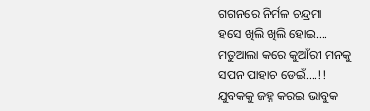ଗଗନରେ ନିର୍ମଳ ଚନ୍ଦ୍ରମା
ହସେ ଖିଲି ଖିଲି ହୋଇ….
ମତୁଆଲା କରେ କୁଆଁରୀ ମନକୁ
ସପନ ପାହାଚ ଡେଇଁ….!!
ଯୁବକକୁ ଜହ୍ନ କରଇ ଭାବୁକ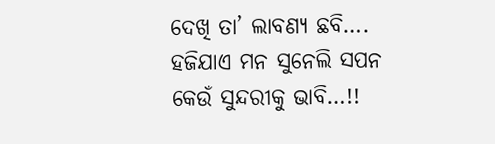ଦେଖି ତା’ ଲାବଣ୍ୟ ଛବି….
ହଜିଯାଏ ମନ ସୁନେଲି ସପନ
କେଉଁ ସୁନ୍ଦରୀକୁ ଭାବି…!!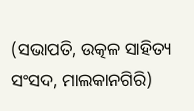(ସଭାପତି, ଉତ୍କଳ ସାହିତ୍ୟ ସଂସଦ, ମାଲକାନଗିରି)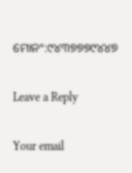ମୋନଂ:୯୪୩୭୭୭୯୪୪୭

Leave a Reply

Your email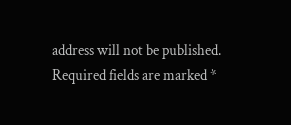address will not be published. Required fields are marked *